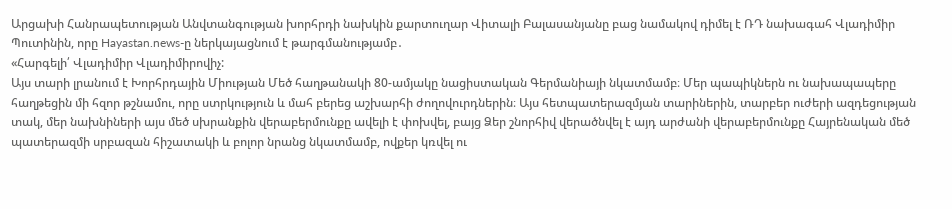Արցախի Հանրապետության Անվտանգության խորհրդի նախկին քարտուղար Վիտալի Բալասանյանը բաց նամակով դիմել է ՌԴ նախագահ Վլադիմիր Պուտինին, որը Hayastan.news-ը ներկայացնում է թարգմանությամբ․
«Հարգելի՛ Վլադիմիր Վլադիմիրովիչ:
Այս տարի լրանում է Խորհրդային Միության Մեծ հաղթանակի 80-ամյակը նացիստական Գերմանիայի նկատմամբ։ Մեր պապիկներն ու նախապապերը հաղթեցին մի հզոր թշնամու, որը ստրկություն և մահ բերեց աշխարհի ժողովուրդներին։ Այս հետպատերազմյան տարիներին, տարբեր ուժերի ազդեցության տակ, մեր նախնիների այս մեծ սխրանքին վերաբերմունքը ավելի է փոխվել, բայց Ձեր շնորհիվ վերածնվել է այդ արժանի վերաբերմունքը Հայրենական մեծ պատերազմի սրբազան հիշատակի և բոլոր նրանց նկատմամբ, ովքեր կռվել ու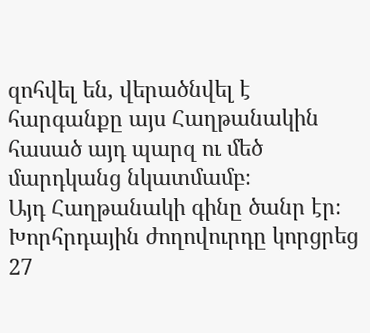զոհվել են, վերածնվել է հարգանքը այս Հաղթանակին հասած այդ պարզ ու մեծ մարդկանց նկատմամբ։
Այդ Հաղթանակի գինը ծանր էր։ Խորհրդային ժողովուրդը կորցրեց 27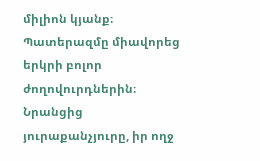միլիոն կյանք։ Պատերազմը միավորեց երկրի բոլոր ժողովուրդներին։ Նրանցից յուրաքանչյուրը, իր ողջ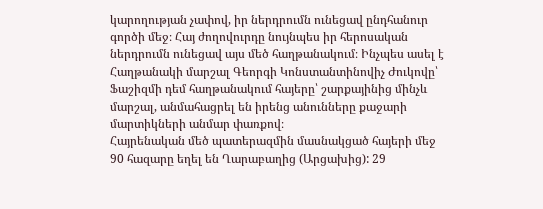կարողության չափով, իր ներդրումն ունեցավ ընդհանուր գործի մեջ։ Հայ ժողովուրդը նույնպես իր հերոսական ներդրումն ունեցավ այս մեծ հաղթանակում։ Ինչպես ասել է Հաղթանակի մարշալ Գեորգի Կոնստանտինովիչ Ժուկովը՝ Ֆաշիզմի դեմ հաղթանակում հայերը՝ շարքայինից մինչև մարշալ, անմահացրել են իրենց անունները քաջարի մարտիկների անմար փառքով։
Հայրենական մեծ պատերազմին մասնակցած հայերի մեջ 90 հազարը եղել են Ղարաբաղից (Արցախից): 29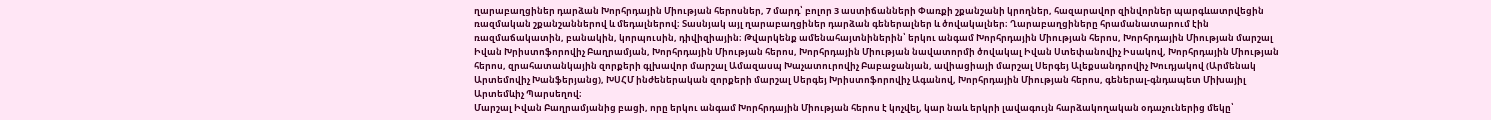ղարաբաղցիներ դարձան Խորհրդային Միության հերոսներ, 7 մարդ՝ բոլոր 3 աստիճանների Փառքի շքանշանի կրողներ, հազարավոր զինվորներ պարգևատրվեցին ռազմական շքանշաններով և մեդալներով։ Տասնյակ այլ ղարաբաղցիներ դարձան գեներալներ և ծովակալներ։ Ղարաբաղցիները հրամանատարում էին ռազմաճակատին, բանակին, կորպուսին, դիվիզիային։ Թվարկենք ամենահայտնիներին՝ երկու անգամ Խորհրդային Միության հերոս, Խորհրդային Միության մարշալ Իվան Խրիստոֆորովիչ Բաղրամյան, Խորհրդային Միության հերոս, Խորհրդային Միության նավատորմի ծովակալ Իվան Ստեփանովիչ Իսակով, Խորհրդային Միության հերոս, զրահատանկային զորքերի գլխավոր մարշալ Ամազասպ Խաչատուրովիչ Բաբաջանյան, ավիացիայի մարշալ Սերգեյ Ալեքսանդրովիչ Խուդյակով (Արմենակ Արտեմովիչ Խանֆերյանց), ԽՍՀՄ ինժեներական զորքերի մարշալ Սերգեյ Խրիստոֆորովիչ Ագանով, Խորհրդային Միության հերոս, գեներալ-գնդապետ Միխայիլ Արտեմևիչ Պարսեղով։
Մարշալ Իվան Բաղրամյանից բացի, որը երկու անգամ Խորհրդային Միության հերոս է կոչվել, կար նաև երկրի լավագույն հարձակողական օդաչուներից մեկը՝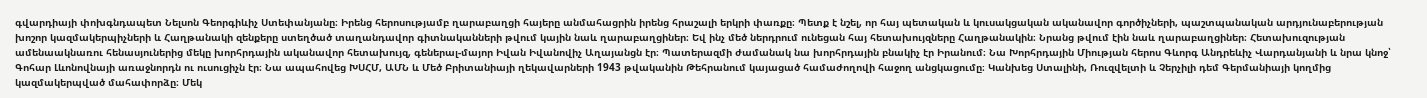գվարդիայի փոխգնդապետ Նելսոն Գեորգիևիչ Ստեփանյանը։ Իրենց հերոսությամբ ղարաբաղցի հայերը անմահացրին իրենց հրաշալի երկրի փառքը։ Պետք է նշել, որ հայ պետական և կուսակցական ականավոր գործիչների, պաշտպանական արդյունաբերության խոշոր կազմակերպիչների և Հաղթանակի զենքերը ստեղծած տաղանդավոր գիտնականների թվում կային նաև ղարաբաղցիներ։ Եվ ինչ մեծ ներդրում ունեցան հայ հետախույզները Հաղթանակին։ Նրանց թվում էին նաև ղարաբաղցիներ։ Հետախուզության ամենաակնառու հենասյուներից մեկը խորհրդային ականավոր հետախույզ, գեներալ-մայոր Իվան Իվանովիչ Աղայանցն էր։ Պատերազմի ժամանակ նա խորհրդային բնակիչ էր Իրանում։ Նա Խորհրդային Միության հերոս Գևորգ Անդրեևիչ Վարդանյանի և նրա կնոջ՝ Գոհար Լևոնովնայի առաջնորդն ու ուսուցիչն էր։ Նա ապահովեց ԽՍՀՄ, ԱՄՆ և Մեծ Բրիտանիայի ղեկավարների 1943 թվականին Թեհրանում կայացած համաժողովի հաջող անցկացումը։ Կանխեց Ստալինի, Ռուզվելտի և Չերչիլի դեմ Գերմանիայի կողմից կազմակերպված մահափորձը։ Մեկ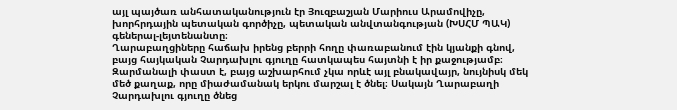այլ պայծառ անհատականություն էր Յուզբաշյան Մարիուս Արամովիչը, խորհրդային պետական գործիչը, պետական անվտանգության (ԽՍՀՄ ՊԱԿ) գեներալ-լեյտենանտը։
Ղարաբաղցիները հաճախ իրենց բերրի հողը փառաբանում էին կյանքի գնով, բայց հայկական Չարդախլու գյուղը հատկապես հայտնի է իր քաջությամբ։ Զարմանալի փաստ է, բայց աշխարհում չկա որևէ այլ բնակավայր, նույնիսկ մեկ մեծ քաղաք, որը միաժամանակ երկու մարշալ է ծնել։ Սակայն Ղարաբաղի Չարդախլու գյուղը ծնեց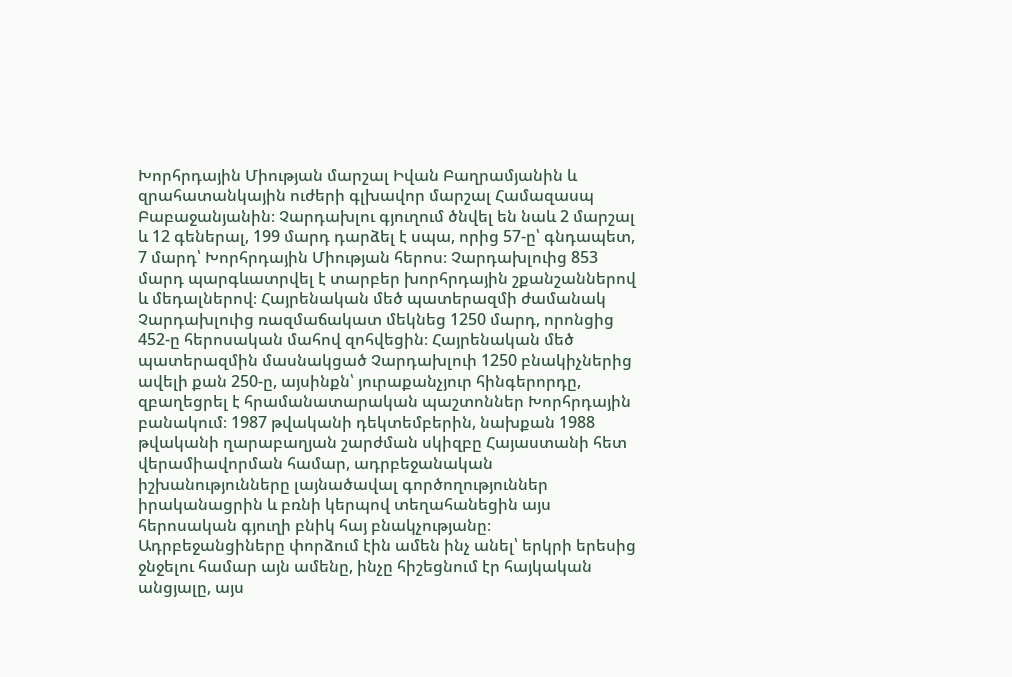Խորհրդային Միության մարշալ Իվան Բաղրամյանին և զրահատանկային ուժերի գլխավոր մարշալ Համազասպ Բաբաջանյանին։ Չարդախլու գյուղում ծնվել են նաև 2 մարշալ և 12 գեներալ, 199 մարդ դարձել է սպա, որից 57-ը՝ գնդապետ, 7 մարդ՝ Խորհրդային Միության հերոս։ Չարդախլուից 853 մարդ պարգևատրվել է տարբեր խորհրդային շքանշաններով և մեդալներով։ Հայրենական մեծ պատերազմի ժամանակ Չարդախլուից ռազմաճակատ մեկնեց 1250 մարդ, որոնցից 452-ը հերոսական մահով զոհվեցին։ Հայրենական մեծ պատերազմին մասնակցած Չարդախլուի 1250 բնակիչներից ավելի քան 250-ը, այսինքն՝ յուրաքանչյուր հինգերորդը, զբաղեցրել է հրամանատարական պաշտոններ Խորհրդային բանակում։ 1987 թվականի դեկտեմբերին, նախքան 1988 թվականի ղարաբաղյան շարժման սկիզբը Հայաստանի հետ վերամիավորման համար, ադրբեջանական իշխանությունները լայնածավալ գործողություններ իրականացրին և բռնի կերպով տեղահանեցին այս հերոսական գյուղի բնիկ հայ բնակչությանը։ Ադրբեջանցիները փորձում էին ամեն ինչ անել՝ երկրի երեսից ջնջելու համար այն ամենը, ինչը հիշեցնում էր հայկական անցյալը, այս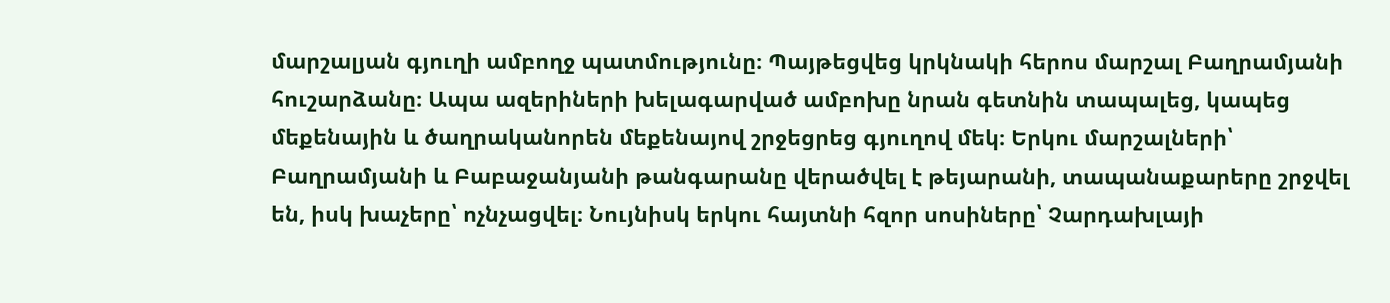մարշալյան գյուղի ամբողջ պատմությունը։ Պայթեցվեց կրկնակի հերոս մարշալ Բաղրամյանի հուշարձանը։ Ապա ազերիների խելագարված ամբոխը նրան գետնին տապալեց, կապեց մեքենային և ծաղրականորեն մեքենայով շրջեցրեց գյուղով մեկ։ Երկու մարշալների՝ Բաղրամյանի և Բաբաջանյանի թանգարանը վերածվել է թեյարանի, տապանաքարերը շրջվել են, իսկ խաչերը՝ ոչնչացվել։ Նույնիսկ երկու հայտնի հզոր սոսիները՝ Չարդախլայի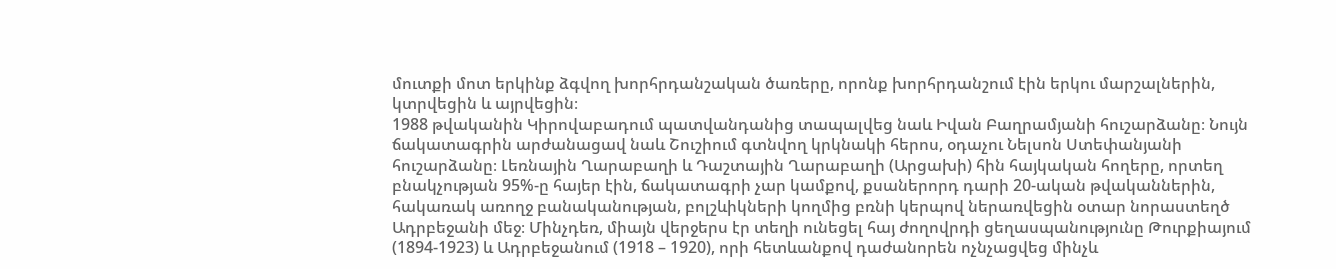մուտքի մոտ երկինք ձգվող խորհրդանշական ծառերը, որոնք խորհրդանշում էին երկու մարշալներին, կտրվեցին և այրվեցին։
1988 թվականին Կիրովաբադում պատվանդանից տապալվեց նաև Իվան Բաղրամյանի հուշարձանը։ Նույն ճակատագրին արժանացավ նաև Շուշիում գտնվող կրկնակի հերոս, օդաչու Նելսոն Ստեփանյանի հուշարձանը։ Լեռնային Ղարաբաղի և Դաշտային Ղարաբաղի (Արցախի) հին հայկական հողերը, որտեղ բնակչության 95%-ը հայեր էին, ճակատագրի չար կամքով, քսաներորդ դարի 20-ական թվականներին, հակառակ առողջ բանականության, բոլշևիկների կողմից բռնի կերպով ներառվեցին օտար նորաստեղծ Ադրբեջանի մեջ։ Մինչդեռ, միայն վերջերս էր տեղի ունեցել հայ ժողովրդի ցեղասպանությունը Թուրքիայում (1894-1923) և Ադրբեջանում (1918 – 1920), որի հետևանքով դաժանորեն ոչնչացվեց մինչև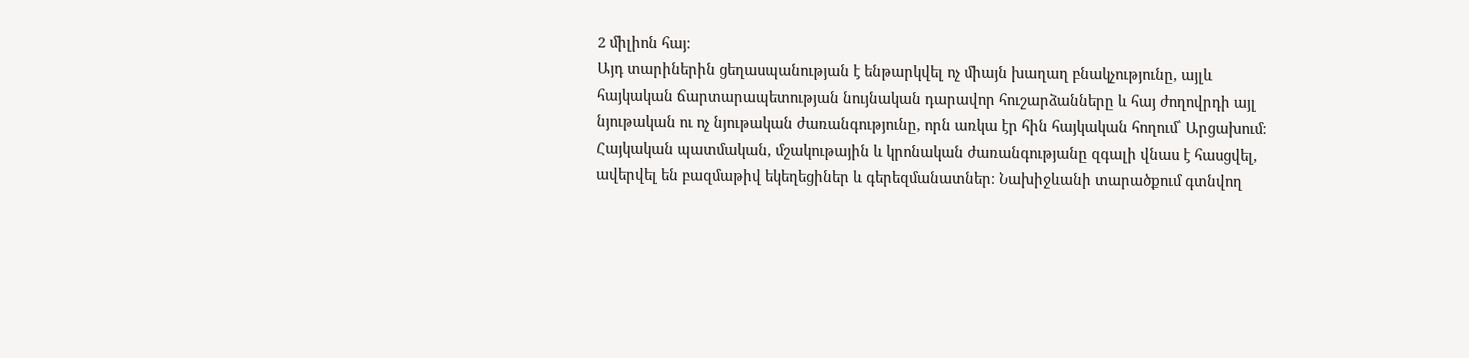2 միլիոն հայ։
Այդ տարիներին ցեղասպանության է ենթարկվել ոչ միայն խաղաղ բնակչությունը, այլև հայկական ճարտարապետության նույնական դարավոր հուշարձանները և հայ ժողովրդի այլ նյութական ու ոչ նյութական ժառանգությունը, որն առկա էր հին հայկական հողում՝ Արցախում։ Հայկական պատմական, մշակութային և կրոնական ժառանգությանը զգալի վնաս է հասցվել, ավերվել են բազմաթիվ եկեղեցիներ և գերեզմանատներ։ Նախիջևանի տարածքում գտնվող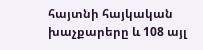հայտնի հայկական խաչքարերը և 108 այլ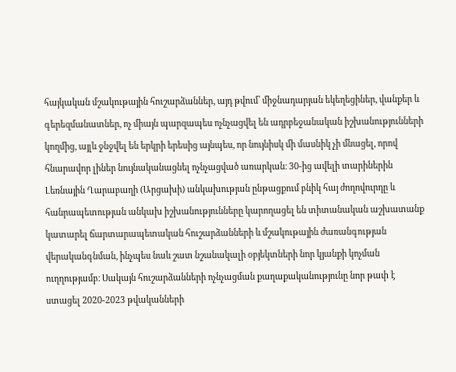հայկական մշակութային հուշարձաններ, այդ թվում՝ միջնադարյան եկեղեցիներ, վանքեր և գերեզմանատներ, ոչ միայն պարզապես ոչնչացվել են ադրբեջանական իշխանությունների կողմից, այլև ջնջվել են երկրի երեսից այնպես, որ նույնիսկ մի մասնիկ չի մնացել, որով հնարավոր լիներ նույնականացնել ոչնչացված առարկան։ 30-ից ավելի տարիներին Լեռնային Ղարաբաղի (Արցախի) անկախության ընթացքում բնիկ հայ ժողովուրդը և հանրապետության անկախ իշխանությունները կարողացել են տիտանական աշխատանք կատարել ճարտարապետական հուշարձանների և մշակութային ժառանգության վերականգնման, ինչպես նաև շատ նշանակալի օբյեկտների նոր կյանքի կոչման ուղղությամբ։ Սակայն հուշարձանների ոչնչացման քաղաքականությունը նոր թափ է ստացել 2020-2023 թվականների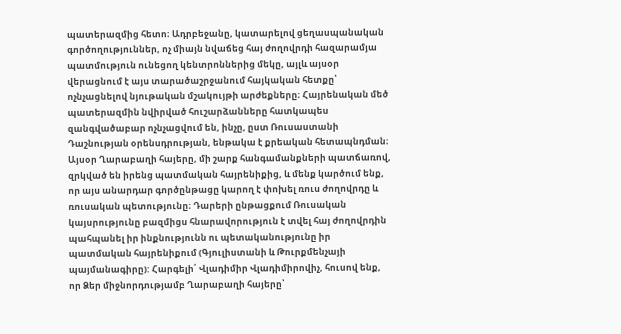պատերազմից հետո։ Ադրբեջանը, կատարելով ցեղասպանական գործողություններ, ոչ միայն նվաճեց հայ ժողովրդի հազարամյա պատմություն ունեցող կենտրոններից մեկը, այլև այսօր վերացնում է այս տարածաշրջանում հայկական հետքը՝ ոչնչացնելով նյութական մշակույթի արժեքները։ Հայրենական մեծ պատերազմին նվիրված հուշարձանները հատկապես զանգվածաբար ոչնչացվում են, ինչը, ըստ Ռուսաստանի Դաշնության օրենսդրության, ենթակա է քրեական հետապնդման։
Այսօր Ղարաբաղի հայերը, մի շարք հանգամանքների պատճառով, զրկված են իրենց պատմական հայրենիքից, և մենք կարծում ենք, որ այս անարդար գործընթացը կարող է փոխել ռուս ժողովրդը և ռուսական պետությունը։ Դարերի ընթացքում Ռուսական կայսրությունը բազմիցս հնարավորություն է տվել հայ ժողովրդին պահպանել իր ինքնությունն ու պետականությունը իր պատմական հայրենիքում (Գյուլիստանի և Թուրքմենչայի պայմանագիրը): Հարգելի՛ Վլադիմիր Վլադիմիրովիչ, հուսով ենք, որ Ձեր միջնորդությամբ Ղարաբաղի հայերը՝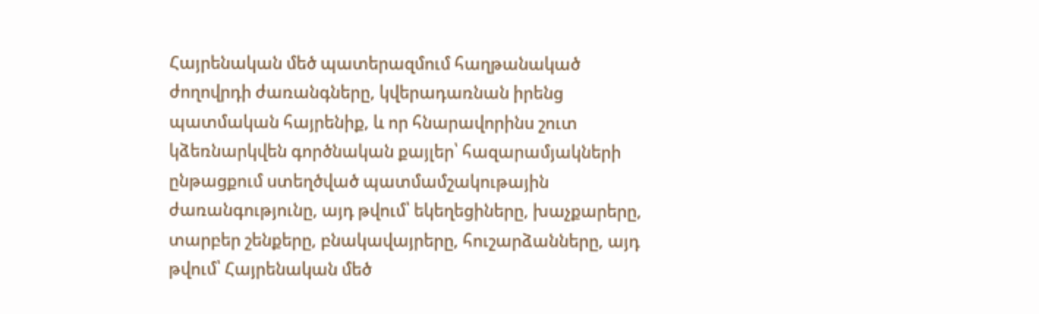Հայրենական մեծ պատերազմում հաղթանակած ժողովրդի ժառանգները, կվերադառնան իրենց պատմական հայրենիք, և որ հնարավորինս շուտ կձեռնարկվեն գործնական քայլեր՝ հազարամյակների ընթացքում ստեղծված պատմամշակութային ժառանգությունը, այդ թվում՝ եկեղեցիները, խաչքարերը, տարբեր շենքերը, բնակավայրերը, հուշարձանները, այդ թվում՝ Հայրենական մեծ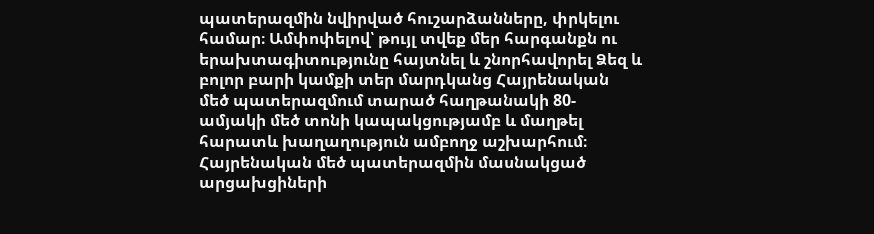պատերազմին նվիրված հուշարձանները, փրկելու համար։ Ամփոփելով՝ թույլ տվեք մեր հարգանքն ու երախտագիտությունը հայտնել և շնորհավորել Ձեզ և բոլոր բարի կամքի տեր մարդկանց Հայրենական մեծ պատերազմում տարած հաղթանակի 80-ամյակի մեծ տոնի կապակցությամբ և մաղթել հարատև խաղաղություն ամբողջ աշխարհում։
Հայրենական մեծ պատերազմին մասնակցած արցախցիների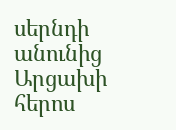սերնդի անունից Արցախի հերոս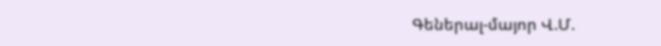Գեներալ-մայոր Վ.Մ.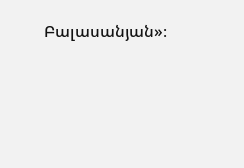Բալասանյան»։